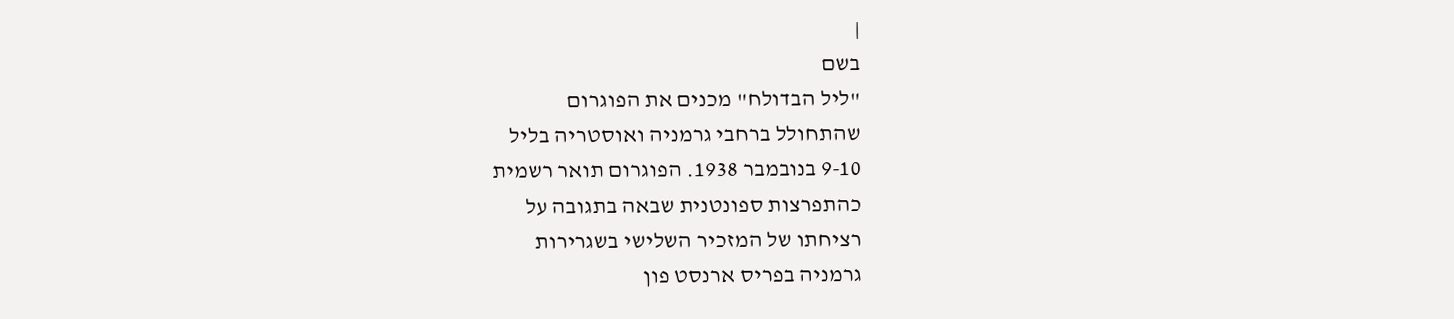|
בשם
"ליל הבדולח" מכנים את הפוגרום
שהתחולל ברחבי גרמניה ואוסטריה בליל
9-10 בנובמבר 1938. הפוגרום תואר רשמית
כהתפרצות ספונטנית שבאה בתגובה על
רציחתו של המזכיר השלישי בשגרירות
גרמניה בפריס ארנסט פון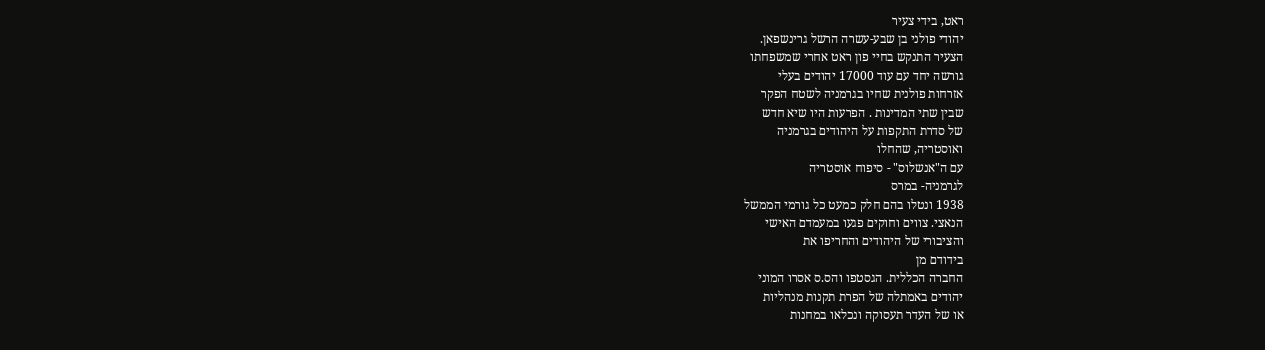ראט, בידי צעיר
יהודי פולני בן שבע-עשרה הרשל גרינשפאן.
הצעיר התנקש בחיי פון ראט אחרי שמשפחתו
גורשה יחד עם עוד 17000 יהודים בעלי
אזרחות פולנית שחיו בגרמניה לשטח הפקר
שבין שתי המדינות . הפרעות היו שיא חדש
של סדרת התקפות על היהודים בגרמניה
ואוסטריה, שהחלו
עם ה"אנשלוס" - סיפוח אוסטריה
לגרמניה- במרס
1938 ונטלו בהם חלק כמעט כל גורמי הממשל
הנאצי. צווים וחוקים פגעו במעמדם האישי
והציבורי של היהודים והחריפו את
בידודם מן
החברה הכללית. הגסטפו והס.ס אסרו המוני
יהודים באמתלה של הפרת תקנות מנהליות
או של העדר תעסוקה ונכלאו במחנות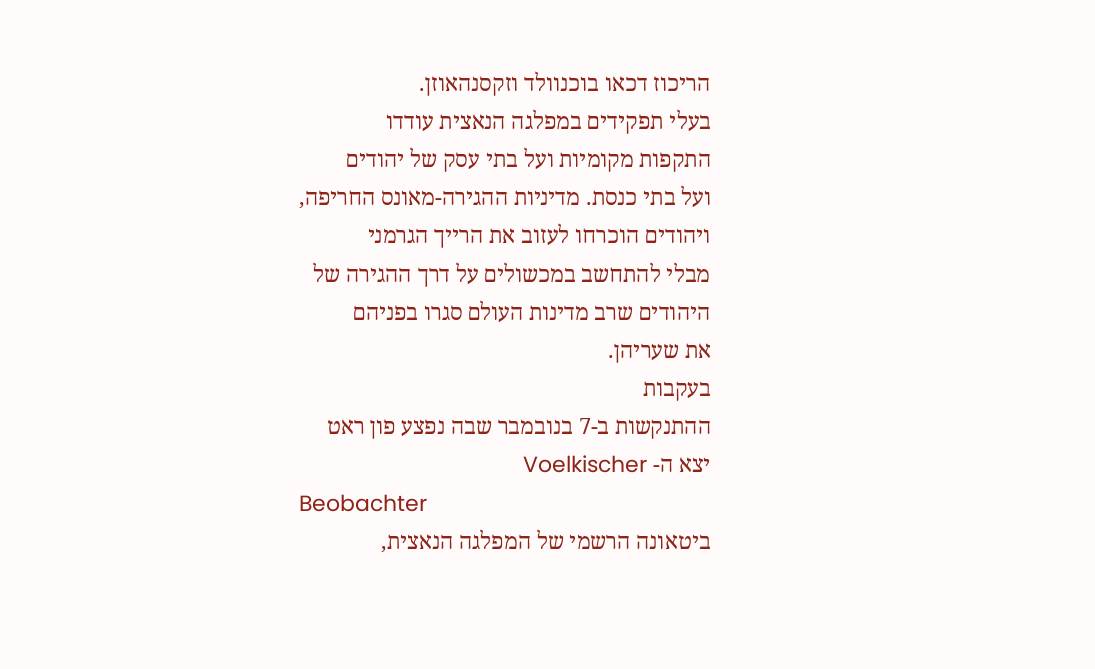הריכוז דכאו בוכנוולד וזקסנהאוזן.
בעלי תפקידים במפלגה הנאצית עודדו
התקפות מקומיות ועל בתי עסק של יהודים
ועל בתי כנסת. מדיניות ההגירה-מאונס החריפה,
ויהודים הוכרחו לעזוב את הרייך הגרמני
מבלי להתחשב במכשולים על דרך ההגירה של
היהודים שרב מדינות העולם סגרו בפניהם
את שעריהן.
בעקבות
ההתנקשות ב-7 בנובמבר שבה נפצע פון ראט
יצא ה- Voelkischer
Beobachter
ביטאונה הרשמי של המפלגה הנאצית,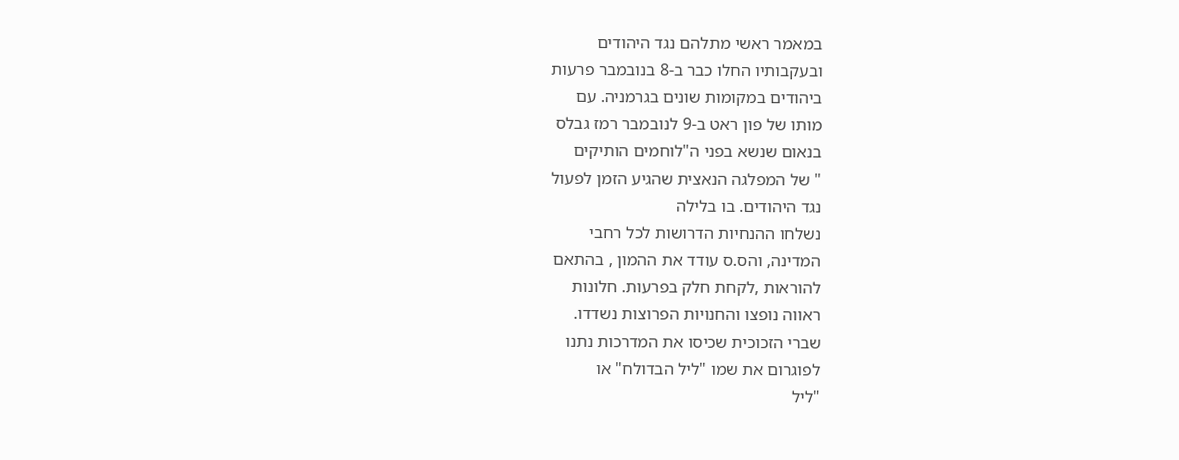במאמר ראשי מתלהם נגד היהודים
ובעקבותיו החלו כבר ב-8 בנובמבר פרעות
ביהודים במקומות שונים בגרמניה. עם
מותו של פון ראט ב-9 לנובמבר רמז גבלס
בנאום שנשא בפני ה"לוחמים הותיקים
" של המפלגה הנאצית שהגיע הזמן לפעול
נגד היהודים. בו בלילה
נשלחו ההנחיות הדרושות לכל רחבי
המדינה, והס.ס עודד את ההמון , בהתאם
להוראות ,לקחת חלק בפרעות. חלונות
ראווה נופצו והחנויות הפרוצות נשדדו.
שברי הזכוכית שכיסו את המדרכות נתנו
לפוגרום את שמו "ליל הבדולח" או
"ליל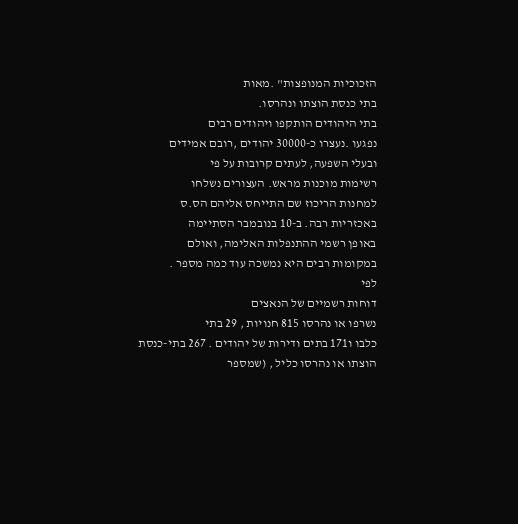הזכוכיות המנופצות" .מאות
בתי כנסת הוצתו ונהרסו.
בתי היהודים הותקפו ויהודים רבים
נפגעו .נעצרו כ-30000 יהודים ,רובם אמידים
ובעלי השפעה, לעתים קרובות על פי
רשימות מוכנות מראש. העצורים נשלחו
למחנות הריכוז שם התייחס אליהם הס.ס
באכזריות רבה. ב-10 בנובמבר הסתיימה
באופן רשמי ההתנפלות האלימה, ואולם
במקומות רבים היא נמשכה עוד כמה מספר .
לפי
דוחות רשמיים של הנאצים
נשרפו או נהרסו 815 חנויות , 29 בתי
כלבו ו171 בתים ודירות של יהודים . 267 בתי-כנסת
הוצתו או נהרסו כליל , (שמספר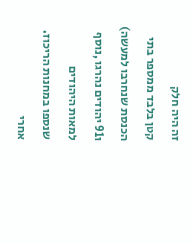זה היה חלק
קטן בלבד ממספר בתי הכנסת שנחרבו למעשה)
ו91 יהודים נהרגו ,נוסף למאות היהודים
שנספו במחנות הריכוז.
אחרי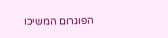הפוגרום המשיכו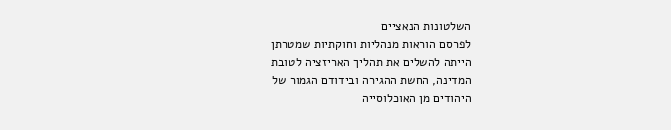השלטונות הנאציים
לפרסם הוראות מנהליות וחוקתיות שמטרתן
הייתה להשלים את תהליך האריזציה לטובת
המדינה, החשת ההגירה ובידודם הגמור של
היהודים מן האוכלוסייה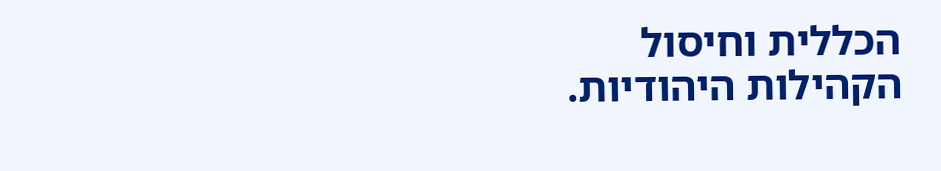הכללית וחיסול
הקהילות היהודיות.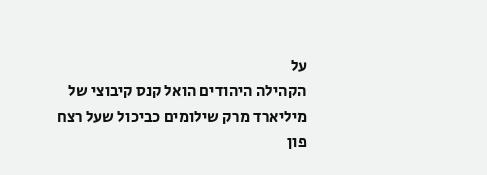על
הקהילה היהודים הואל קנס קיבוצי של
מיליארד מרק שילומים כביכול שעל רצח
פון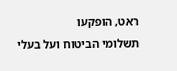ראט, הופקעו
תשלומי הביטוח ועל בעלי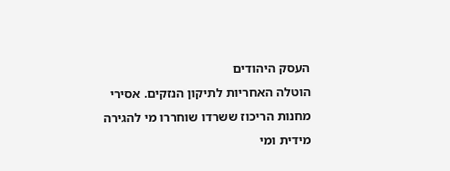העסק היהודים
הוטלה האחריות לתיקון הנזקים. אסירי
מחנות הריכוז ששרדו שוחררו מי להגירה
מידית ומי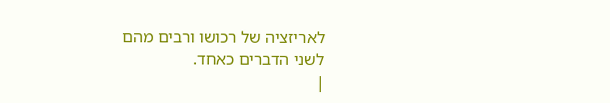לאריזציה של רכושו ורבים מהם
לשני הדברים כאחד.
|